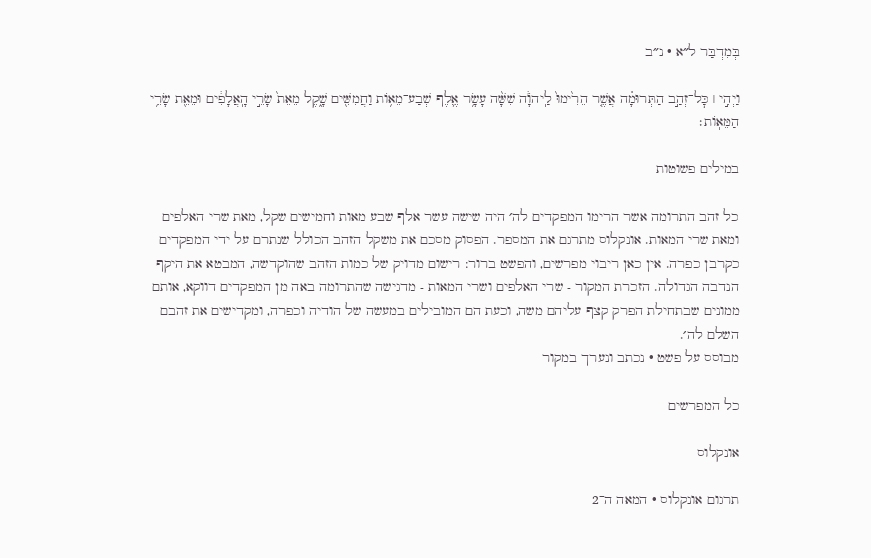בְּמִדְבַּר ל״א · נ״ב

וַיְהִ֣י ׀ כׇּל־זְהַ֣ב הַתְּרוּמָ֗ה אֲשֶׁ֤ר הֵרִ֙ימוּ֙ לַֽיהֹוָ֔ה שִׁשָּׁ֨ה עָשָׂ֥ר אֶ֛לֶף שְׁבַע־מֵא֥וֹת וַחֲמִשִּׁ֖ים שָׁ֑קֶל מֵאֵת֙ שָׂרֵ֣י הָֽאֲלָפִ֔ים וּמֵאֵ֖ת שָׂרֵ֥י הַמֵּאֽוֹת׃

במילים פשוטות

כל זהב התרומה אשר הרימו המפקדים לה׳ היה שישה עשר אלף שבע מאות וחמישים שקל, מאת שרי האלפים ומאת שרי המאות. אונקלוס מתרגם את המספר. הפסוק מסכם את משקל הזהב הכולל שנתרם על ידי המפקדים כקרבן כפרה. אין כאן ריבוי מפרשים, והפשט ברור: רישום מדויק של כמות הזהב שהוקדשה, המבטא את היקף הנדבה הגדולה. הזכרת המקור - שרי האלפים ושרי המאות - מדגישה שהתרומה באה מן המפקדים דווקא, אותם ממונים שבתחילת הפרק קצף עליהם משה, וכעת הם המובילים במעשה של הודיה וכפרה, ומקדישים את זהבם השלם לה׳.
מבוסס על פשט · נכתב ונערך במקור

כל המפרשים

אונקלוס

תרגום אונקלוס · המאה ה־2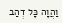וַהֲוָה כָּל דְהַב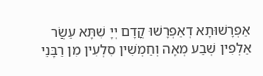אַפְרָשׁוּתָא דְאַפְרָשׁוּ קֳדָם יְיָ שִׁתָּא עַשֲׂר אַלְפִין שְׁבַע מְאָה וְחַמְשִׁין סִלְעִין מִן רַבָּנֵי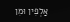אַלְפִין וּמִן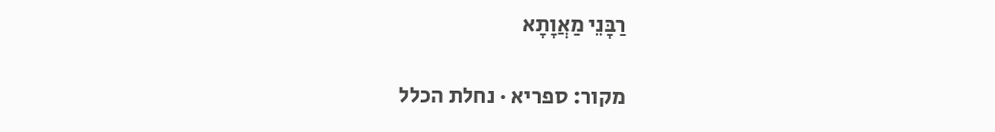רַבָּנֵי מַאֲוָתָא

מקור: ספריא · נחלת הכלל